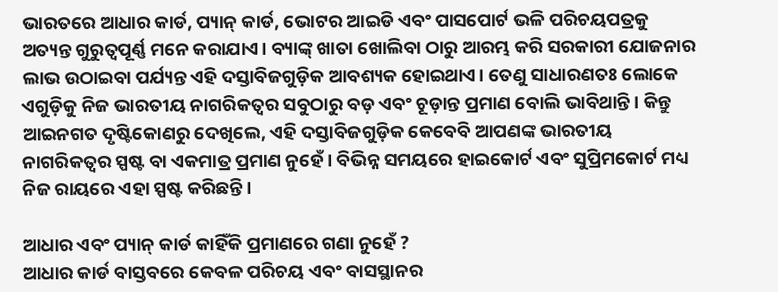ଭାରତରେ ଆଧାର କାର୍ଡ, ପ୍ୟାନ୍ କାର୍ଡ, ଭୋଟର ଆଇଡି ଏବଂ ପାସପୋର୍ଟ ଭଳି ପରିଚୟପତ୍ରକୁ ଅତ୍ୟନ୍ତ ଗୁରୁତ୍ୱପୂର୍ଣ୍ଣ ମନେ କରାଯାଏ। ବ୍ୟାଙ୍କ୍ ଖାତା ଖୋଲିବା ଠାରୁ ଆରମ୍ଭ କରି ସରକାରୀ ଯୋଜନାର ଲାଭ ଉଠାଇବା ପର୍ଯ୍ୟନ୍ତ ଏହି ଦସ୍ତାବିଜଗୁଡ଼ିକ ଆବଶ୍ୟକ ହୋଇଥାଏ। ତେଣୁ ସାଧାରଣତଃ ଲୋକେ ଏଗୁଡ଼ିକୁ ନିଜ ଭାରତୀୟ ନାଗରିକତ୍ୱର ସବୁଠାରୁ ବଡ଼ ଏବଂ ଚୂଡ଼ାନ୍ତ ପ୍ରମାଣ ବୋଲି ଭାବିଥାନ୍ତି। କିନ୍ତୁ ଆଇନଗତ ଦୃଷ୍ଟିକୋଣରୁ ଦେଖିଲେ, ଏହି ଦସ୍ତାବିଜଗୁଡ଼ିକ କେବେବି ଆପଣଙ୍କ ଭାରତୀୟ ନାଗରିକତ୍ୱର ସ୍ପଷ୍ଟ ବା ଏକମାତ୍ର ପ୍ରମାଣ ନୁହେଁ। ବିଭିନ୍ନ ସମୟରେ ହାଇକୋର୍ଟ ଏବଂ ସୁପ୍ରିମକୋର୍ଟ ମଧ୍ୟ ନିଜ ରାୟରେ ଏହା ସ୍ପଷ୍ଟ କରିଛନ୍ତି।

ଆଧାର ଏବଂ ପ୍ୟାନ୍ କାର୍ଡ କାହିଁକି ପ୍ରମାଣରେ ଗଣା ନୁହେଁ ?
ଆଧାର କାର୍ଡ ବାସ୍ତବରେ କେବଳ ପରିଚୟ ଏବଂ ବାସସ୍ଥାନର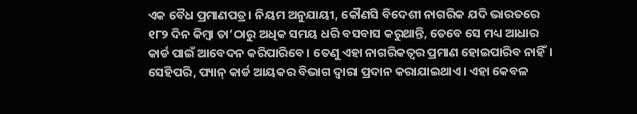ଏକ ବୈଧ ପ୍ରମାଣପତ୍ର। ନିୟମ ଅନୁଯାୟୀ, କୌଣସି ବିଦେଶୀ ନାଗରିକ ଯଦି ଭାରତରେ ୧୮୨ ଦିନ କିମ୍ବା ତା’ଠାରୁ ଅଧିକ ସମୟ ଧରି ବସବାସ କରୁଥାନ୍ତି, ତେବେ ସେ ମଧ୍ୟ ଆଧାର କାର୍ଡ ପାଇଁ ଆବେଦନ କରିପାରିବେ। ତେଣୁ ଏହା ନାଗରିକତ୍ୱର ପ୍ରମାଣ ହୋଇପାରିବ ନାହିଁ।
ସେହିପରି, ପ୍ୟାନ୍ କାର୍ଡ ଆୟକର ବିଭାଗ ଦ୍ୱାରା ପ୍ରଦାନ କରାଯାଇଥାଏ। ଏହା କେବଳ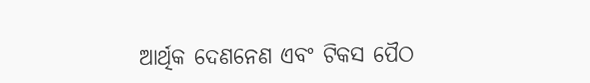ଆର୍ଥିକ ଦେଣନେଣ ଏବଂ ଟିକସ ପୈଠ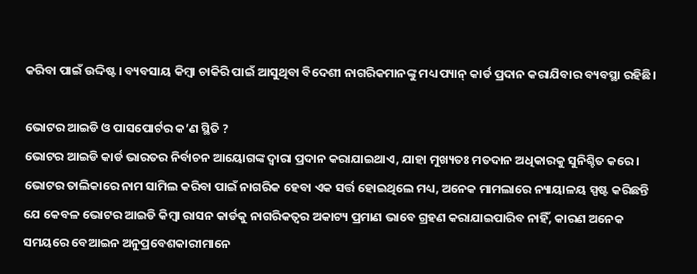କରିବା ପାଇଁ ଉଦ୍ଦିଷ୍ଟ। ବ୍ୟବସାୟ କିମ୍ବା ଚାକିରି ପାଇଁ ଆସୁଥିବା ବିଦେଶୀ ନାଗରିକମାନଙ୍କୁ ମଧ୍ୟ ପ୍ୟାନ୍ କାର୍ଡ ପ୍ରଦାନ କରାଯିବାର ବ୍ୟବସ୍ଥା ରହିଛି।

ଭୋଟର ଆଇଡି ଓ ପାସପୋର୍ଟର କ’ଣ ସ୍ଥିତି ?
ଭୋଟର ଆଇଡି କାର୍ଡ ଭାରତର ନିର୍ବାଚନ ଆୟୋଗଙ୍କ ଦ୍ୱାରା ପ୍ରଦାନ କରାଯାଇଥାଏ, ଯାହା ମୁଖ୍ୟତଃ ମତଦାନ ଅଧିକାରକୁ ସୁନିଶ୍ଚିତ କରେ। ଭୋଟର ତାଲିକାରେ ନାମ ସାମିଲ କରିବା ପାଇଁ ନାଗରିକ ହେବା ଏକ ସର୍ତ୍ତ ହୋଇଥିଲେ ମଧ୍ୟ, ଅନେକ ମାମଲାରେ ନ୍ୟାୟାଳୟ ସ୍ପଷ୍ଟ କରିଛନ୍ତି ଯେ କେବଳ ଭୋଟର ଆଇଡି କିମ୍ବା ରାସନ କାର୍ଡକୁ ନାଗରିକତ୍ୱର ଅକାଟ୍ୟ ପ୍ରମାଣ ଭାବେ ଗ୍ରହଣ କରାଯାଇପାରିବ ନାହିଁ, କାରଣ ଅନେକ ସମୟରେ ବେଆଇନ ଅନୁପ୍ରବେଶକାରୀମାନେ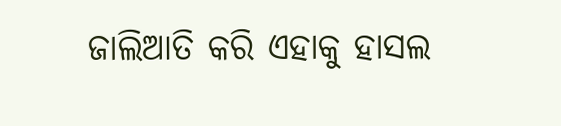ଜାଲିଆତି କରି ଏହାକୁ ହାସଲ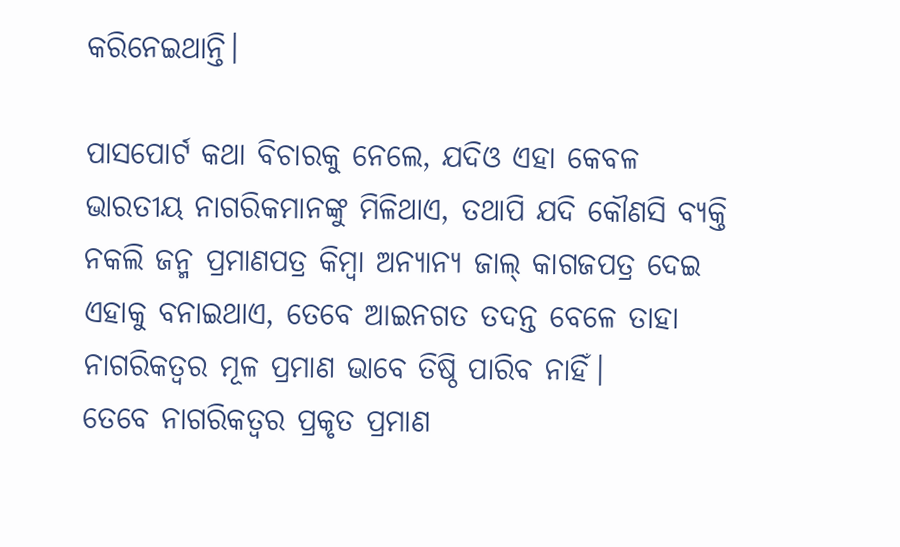କରିନେଇଥାନ୍ତି।

ପାସପୋର୍ଟ କଥା ବିଚାରକୁ ନେଲେ, ଯଦିଓ ଏହା କେବଳ ଭାରତୀୟ ନାଗରିକମାନଙ୍କୁ ମିଳିଥାଏ, ତଥାପି ଯଦି କୌଣସି ବ୍ୟକ୍ତି ନକଲି ଜନ୍ମ ପ୍ରମାଣପତ୍ର କିମ୍ବା ଅନ୍ୟାନ୍ୟ ଜାଲ୍ କାଗଜପତ୍ର ଦେଇ ଏହାକୁ ବନାଇଥାଏ, ତେବେ ଆଇନଗତ ତଦନ୍ତ ବେଳେ ତାହା ନାଗରିକତ୍ୱର ମୂଳ ପ୍ରମାଣ ଭାବେ ତିଷ୍ଠି ପାରିବ ନାହିଁ।
ତେବେ ନାଗରିକତ୍ୱର ପ୍ରକୃତ ପ୍ରମାଣ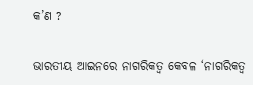କ’ଣ ?

ଭାରତୀୟ ଆଇନରେ ନାଗରିକତ୍ୱ କେବଳ ‘ନାଗରିକତ୍ୱ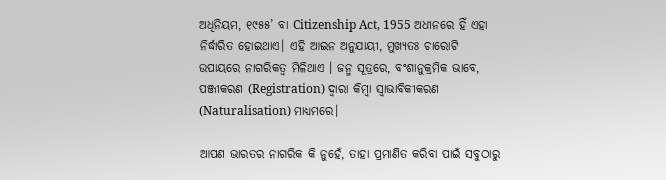ଅଧିନିୟମ, ୧୯୫୫’ ବା Citizenship Act, 1955 ଅଧୀନରେ ହିଁ ଏହା ନିର୍ଦ୍ଧାରିତ ହୋଇଥାଏ। ଏହି ଆଇନ ଅନୁଯାୟୀ, ମୁଖ୍ୟତଃ ଚାରୋଟି ଉପାୟରେ ନାଗରିକତ୍ୱ ମିଳିଥାଏ । ଜନ୍ମ ସୂତ୍ରରେ, ବଂଶାନୁକ୍ରମିକ ଭାବେ, ପଞ୍ଜୀକରଣ (Registration) ଦ୍ୱାରା କିମ୍ବା ସ୍ୱାଭାବିକୀକରଣ (Naturalisation) ମାଧ୍ୟମରେ।

ଆପଣ ଭାରତର ନାଗରିକ କି ନୁହେଁ, ତାହା ପ୍ରମାଣିତ କରିବା ପାଇଁ ସବୁଠାରୁ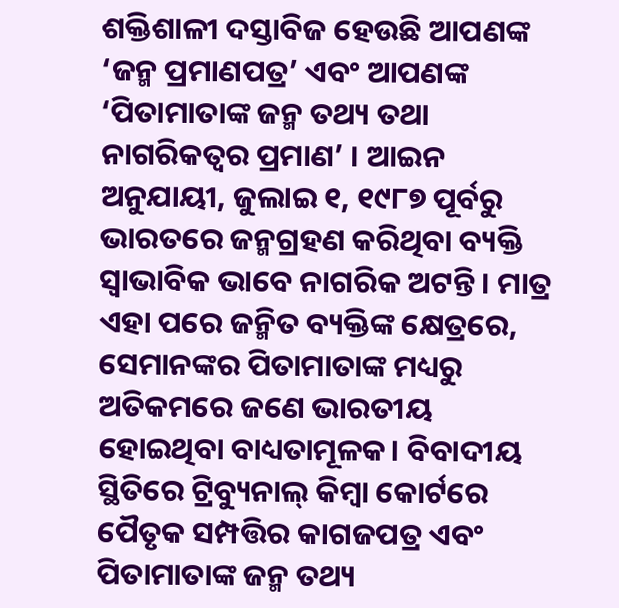ଶକ୍ତିଶାଳୀ ଦସ୍ତାବିଜ ହେଉଛି ଆପଣଙ୍କ ‘ଜନ୍ମ ପ୍ରମାଣପତ୍ର’ ଏବଂ ଆପଣଙ୍କ ‘ପିତାମାତାଙ୍କ ଜନ୍ମ ତଥ୍ୟ ତଥା ନାଗରିକତ୍ୱର ପ୍ରମାଣ’ । ଆଇନ ଅନୁଯାୟୀ, ଜୁଲାଇ ୧, ୧୯୮୭ ପୂର୍ବରୁ ଭାରତରେ ଜନ୍ମଗ୍ରହଣ କରିଥିବା ବ୍ୟକ୍ତି ସ୍ୱାଭାବିକ ଭାବେ ନାଗରିକ ଅଟନ୍ତି । ମାତ୍ର ଏହା ପରେ ଜନ୍ମିତ ବ୍ୟକ୍ତିଙ୍କ କ୍ଷେତ୍ରରେ, ସେମାନଙ୍କର ପିତାମାତାଙ୍କ ମଧ୍ୟରୁ ଅତିକମରେ ଜଣେ ଭାରତୀୟ ହୋଇଥିବା ବାଧ୍ୟତାମୂଳକ। ବିବାଦୀୟ ସ୍ଥିତିରେ ଟ୍ରିବ୍ୟୁନାଲ୍ କିମ୍ବା କୋର୍ଟରେ ପୈତୃକ ସମ୍ପତ୍ତିର କାଗଜପତ୍ର ଏବଂ ପିତାମାତାଙ୍କ ଜନ୍ମ ତଥ୍ୟ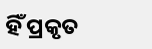ହିଁ ପ୍ରକୃତ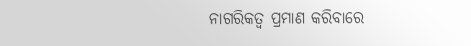ନାଗରିକତ୍ୱ ପ୍ରମାଣ କରିବାରେ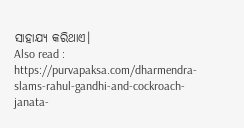ସାହାଯ୍ୟ କରିଥାଏ।
Also read : https://purvapaksa.com/dharmendra-slams-rahul-gandhi-and-cockroach-janata-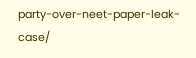party-over-neet-paper-leak-case/